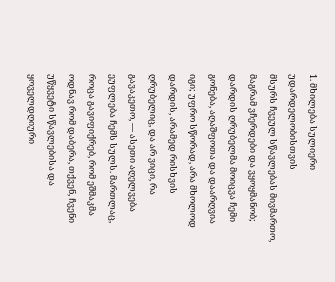1. მხილება სულიერი უდარდელობისთვის
მსურს ჩვეულ სწავლებას მივმართო, მაგრამ ვჩერდები და ვყოყმანობ; დარდის ღრუბელმა მოიცვა ჩემი გონება, აღაშფოთა და დაარღვია იგი; უფრო სწორად, არა მხოლოდ დარდის, არამედ რისხვის ღრუბელიც, და არ ვიცი, რა გავაკეთო, — ასეთი აღელვება ეუფლება ჩემს სულს. მართლაც, როცა გავიფიქრებ, რომ ეშმაკმა ოდნავ რომ დაბერა, თქვენ, ჩვენი უწყვეტი სწავლებისა და ყოველდღიური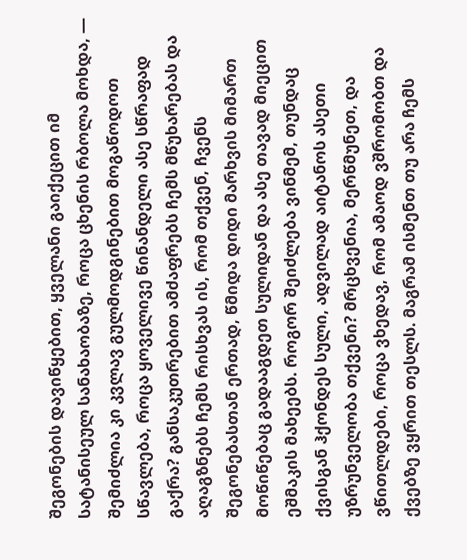შეგონების დავიწყებით, ყველანი გაიქეცით იმ სატანისეულ სანახაობაზე, როცა ცხენის რბოლა მოხდა, — შემიძლია კი კვლავ გულმოდგინებით მოგაწოდოთ სწავლება, როცა ყოველივე წინანდელი ასე სწრაფად გაქრა? განსაკუთრებით ამძაფრებს ჩემს მწუხარებას და აღაგზნებს ჩემს რისხვას ის, რომ თქვენ, ჩვენს შეგონებასთან ერთად, წმიდა დიდი მარხვის მიმართ მოწიწებაც გადააგდეთ სულიდან და ასე თავად მიეცით ეშმაკის მახეებს. როგორ შეიძლება ვინმემ, თუნდაც ქვისგან ჰქონდეს სული, ადვილად აიტანოს ასეთი უზრუნველობა თქვენი? მრცხვენია, მერწმუნეთ, და ვწითლდები, როცა ვხედავ, რომ ამაოდ ვშრომობთ და ქვებზე ვყრით თესლს. მაგრამ ისმენთ თუ არა ჩემს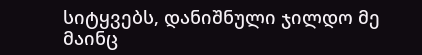სიტყვებს, დანიშნული ჯილდო მე მაინც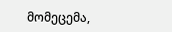მომეცემა,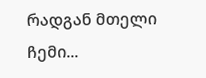რადგან მთელი ჩემი...